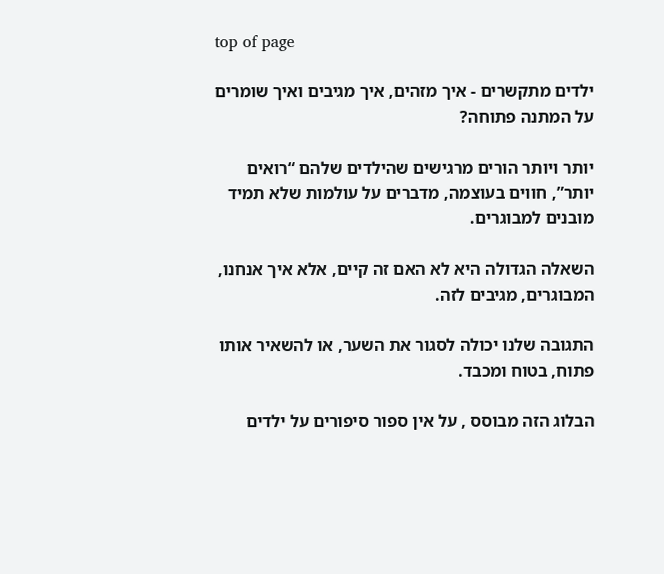top of page

ילדים מתקשרים - איך מזהים, איך מגיבים ואיך שומרים על המתנה פתוחה?

יותר ויותר הורים מרגישים שהילדים שלהם “רואים יותר”, חווים בעוצמה, מדברים על עולמות שלא תמיד מובנים למבוגרים.

השאלה הגדולה היא לא האם זה קיים, אלא איך אנחנו, המבוגרים, מגיבים לזה.

התגובה שלנו יכולה לסגור את השער, או להשאיר אותו פתוח, בטוח ומכבד.

הבלוג הזה מבוסס , על אין ספור סיפורים על ילדים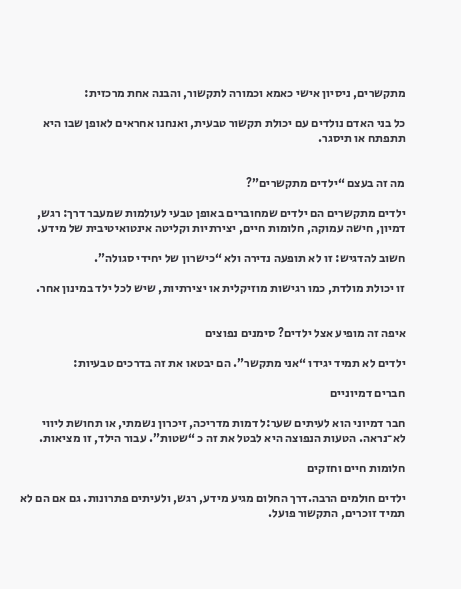מתקשרים, ניסיון אישי כאמא וכמורה לתקשור, והבנה אחת מרכזית:

כל בני האדם נולדים עם יכולת תקשור טבעית, ואנחנו אחראים לאופן שבו היא תתפתח או תיסגר.


מה זה בעצם “ילדים מתקשרים”?

ילדים מתקשרים הם ילדים שמחוברים באופן טבעי לעולמות שמעבר דרך: רגש, דמיון, חישה עמוקה, חלומות חיים, יצירתיות וקליטה אינטואיטיבית של מידע.

חשוב להדגיש: זו לא תופעה נדירה ולא “כישרון של יחידי סגולה”.

זו יכולת מולדת, כמו רגישות מוזיקלית או יצירתיות, שיש לכל ילד במינון אחר.


איפה זה מופיע אצל ילדים? סימנים נפוצים

ילדים לא תמיד יגידו “אני מתקשר”. הם יבטאו את זה בדרכים טבעיות:

חברים דמיוניים

חבר דמיוני הוא לעיתים שער:ל דמות מדריכה, זיכרון נשמתי, או תחושת ליווי לא־נראה. הטעות הנפוצה היא לבטל את זה כ “שטות”. עבור הילד, זו מציאות.

חלומות חיים וחזקים

ילדים חולמים הרבה.דרך החלום מגיע מידע, רגש, ולעיתים פתרונות. גם אם הם לא תמיד זוכרים, התקשור פועל.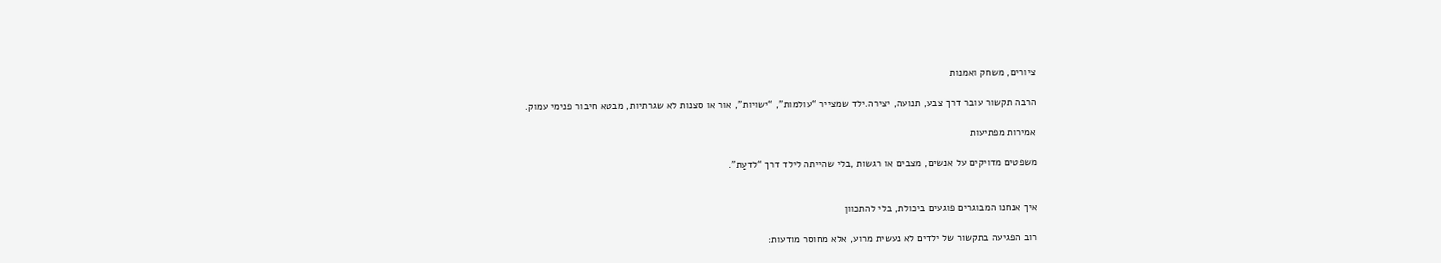ציורים, משחק ואמנות

הרבה תקשור עובר דרך צבע, תנועה, יצירה.ילד שמצייר “עולמות”, “ישויות”, אור או סצנות לא שגרתיות, מבטא חיבור פנימי עמוק.

אמירות מפתיעות

משפטים מדויקים על אנשים, מצבים או רגשות ,בלי שהייתה לילד דרך “לדעַת”.


איך אנחנו המבוגרים פוגעים ביכולת, בלי להתכוון

רוב הפגיעה בתקשור של ילדים לא נעשית מרוע, אלא מחוסר מודעות: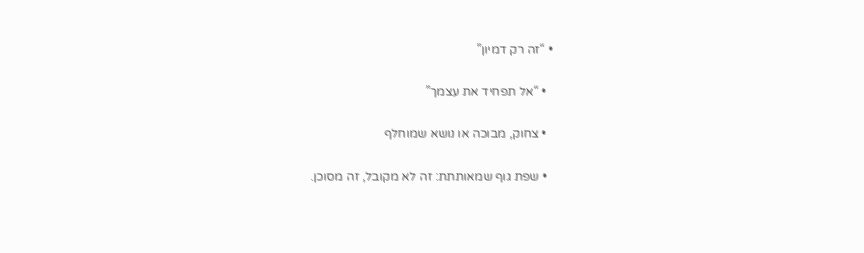• “זה רק דמיון”

  • “אל תפחיד את עצמך”

  • צחוק, מבוכה או נושא שמוחלף

  • שפת גוף שמאותתת: זה לא מקובל, זה מסוכן.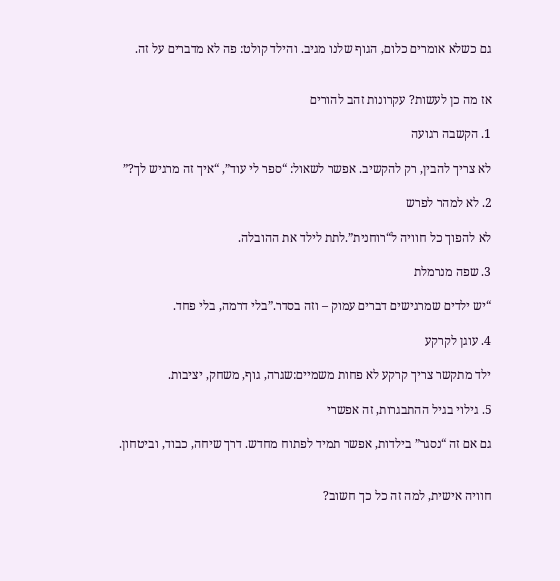גם כשלא אומרים כלום, הגוף שלנו מגיב. והילד קולט: פה לא מדברים על זה.


אז מה כן לעשות? עקרונות זהב להורים

1. הקשבה רגועה

לא צריך להבין, רק להקשיב. אפשר לשאול: “ספר לי עוד”, “איך זה מרגיש לך?”

2. לא למהר לפרש

לא להפוך כל חוויה ל“רוחנית”.לתת לילד את ההובלה.

3. שפה מנרמלת

“יש ילדים שמרגישים דברים עמוק – וזה בסדר.”בלי דרמה, בלי פחד.

4. עוגן לקרקע

ילד מתקשר צריך קרקע לא פחות משמיים:שגרה, גוף, משחק, יציבות.

5. גילוי בגיל ההתבגרות, זה אפשרי

גם אם זה “נסגר” בילדות, אפשר תמיד לפתוח מחדש. דרך שיחה, כבוד, וביטחון.


חוויה אישית, למה זה כל כך חשוב?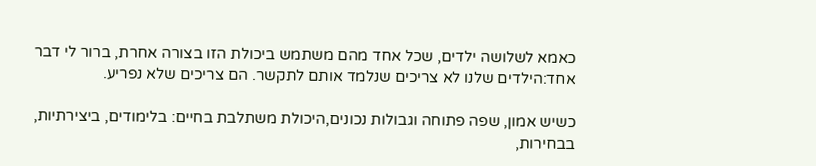כאמא לשלושה ילדים, שכל אחד מהם משתמש ביכולת הזו בצורה אחרת, ברור לי דבר אחד:הילדים שלנו לא צריכים שנלמד אותם לתקשר. הם צריכים שלא נפריע.

כשיש אמון, שפה פתוחה וגבולות נכונים,היכולת משתלבת בחיים: בלימודים, ביצירתיות, בבחירות,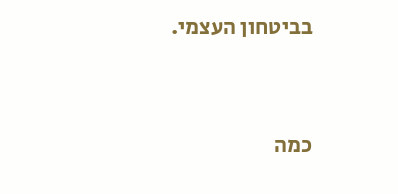בביטחון העצמי.


כמה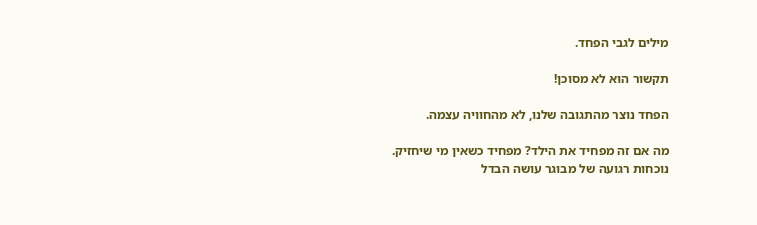מילים לגבי הפחד.

תקשור הוא לא מסוכן!

הפחד נוצר מהתגובה שלנו, לא מהחוויה עצמה.

מה אם זה מפחיד את הילד? מפחיד כשאין מי שיחזיק. נוכחות רגועה של מבוגר עושה הבדל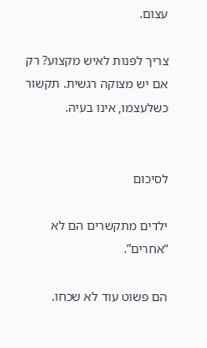עצום.

צריך לפנות לאיש מקצוע? רק אם יש מצוקה רגשית. תקשור כשלעצמו, אינו בעיה.


לסיכום

ילדים מתקשרים הם לא “אחרים”.

הם פשוט עוד לא שכחו.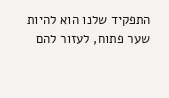התפקיד שלנו הוא להיות שער פתוח, לעזור להם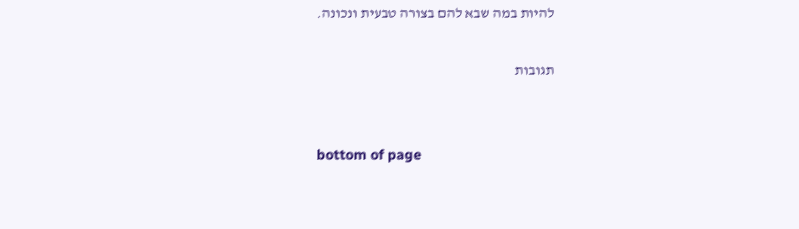להיות במה שבא להם בצורה טבעית ונכונה.

תגובות


bottom of page